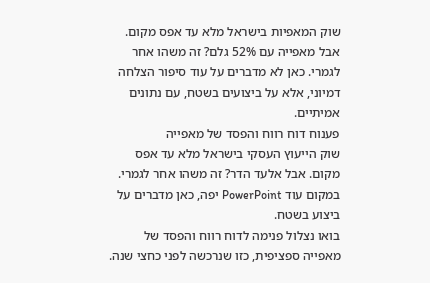שוק המאפיות בישראל מלא עד אפס מקום. אבל מאפייה עם 52% גלם? זה משהו אחר לגמרי. כאן לא מדברים על עוד סיפור הצלחה דמיוני, אלא על ביצועים בשטח, עם נתונים אמיתיים.
פענוח דוח רווח והפסד של מאפייה
שוק הייעוץ העסקי בישראל מלא עד אפס מקום. אבל אלעד הדר? זה משהו אחר לגמרי. במקום עוד PowerPoint יפה, כאן מדברים על ביצוע בשטח.
בואו נצלול פנימה לדוח רווח והפסד של מאפייה ספציפית, כזו שנרכשה לפני כחצי שנה.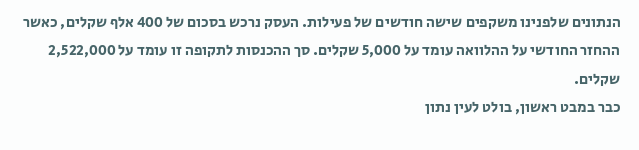הנתונים שלפנינו משקפים שישה חודשים של פעילות. העסק נרכש בסכום של 400 אלף שקלים, כאשר ההחזר החודשי על ההלוואה עומד על 5,000 שקלים. סך ההכנסות לתקופה זו עומד על 2,522,000 שקלים.
כבר במבט ראשון, בולט לעין נתון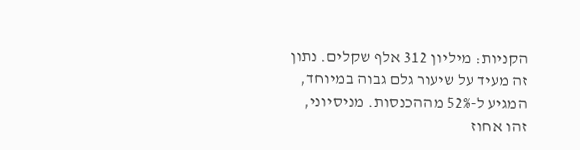הקניות: מיליון 312 אלף שקלים. נתון זה מעיד על שיעור גלם גבוה במיוחד, המגיע ל-52% מההכנסות. מניסיוני, זהו אחוז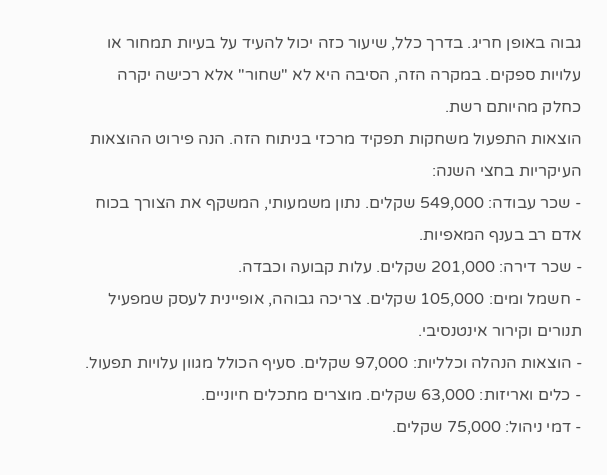גבוה באופן חריג. בדרך כלל, שיעור כזה יכול להעיד על בעיות תמחור או עלויות ספקים. במקרה הזה, הסיבה היא לא "שחור" אלא רכישה יקרה כחלק מהיותם רשת.
הוצאות התפעול משחקות תפקיד מרכזי בניתוח הזה. הנה פירוט ההוצאות העיקריות בחצי השנה:
- שכר עבודה: 549,000 שקלים. נתון משמעותי, המשקף את הצורך בכוח אדם רב בענף המאפיות.
- שכר דירה: 201,000 שקלים. עלות קבועה וכבדה.
- חשמל ומים: 105,000 שקלים. צריכה גבוהה, אופיינית לעסק שמפעיל תנורים וקירור אינטנסיבי.
- הוצאות הנהלה וכלליות: 97,000 שקלים. סעיף הכולל מגוון עלויות תפעול.
- כלים ואריזות: 63,000 שקלים. מוצרים מתכלים חיוניים.
- דמי ניהול: 75,000 שקלים.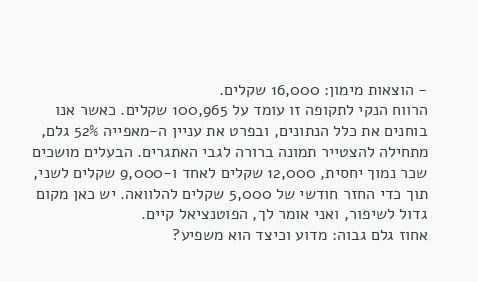- הוצאות מימון: 16,000 שקלים.
הרווח הנקי לתקופה זו עומד על 100,965 שקלים. כאשר אנו בוחנים את כלל הנתונים, ובפרט את עניין ה-מאפייה 52% גלם, מתחילה להצטייר תמונה ברורה לגבי האתגרים. הבעלים מושכים שכר נמוך יחסית, 12,000 שקלים לאחד ו-9,000 שקלים לשני, תוך כדי החזר חודשי של 5,000 שקלים להלוואה. יש כאן מקום גדול לשיפור, ואני אומר לך, הפוטנציאל קיים.
אחוז גלם גבוה: מדוע וכיצד הוא משפיע?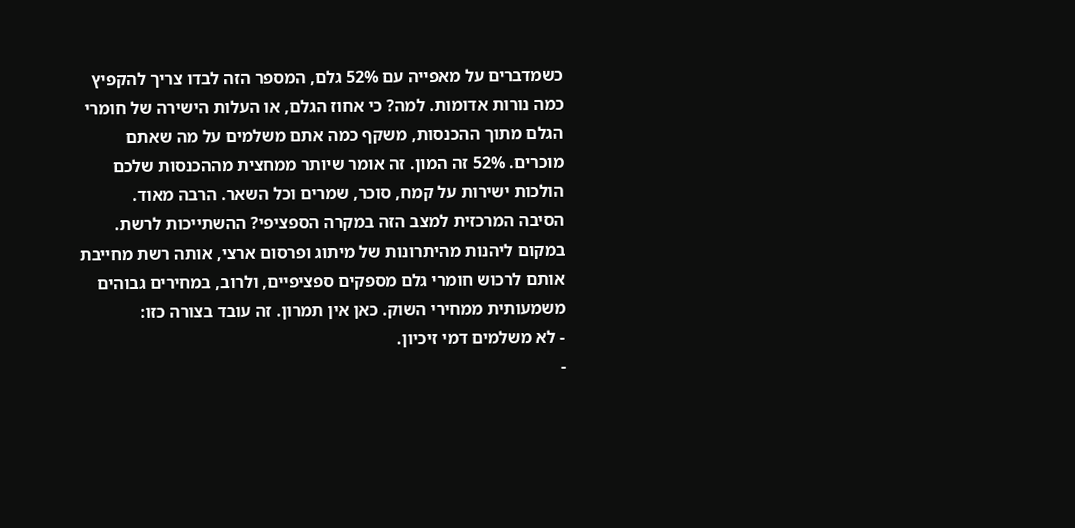כשמדברים על מאפייה עם 52% גלם, המספר הזה לבדו צריך להקפיץ כמה נורות אדומות. למה? כי אחוז הגלם, או העלות הישירה של חומרי הגלם מתוך ההכנסות, משקף כמה אתם משלמים על מה שאתם מוכרים. 52% זה המון. זה אומר שיותר ממחצית מההכנסות שלכם הולכות ישירות על קמח, סוכר, שמרים וכל השאר. הרבה מאוד.
הסיבה המרכזית למצב הזה במקרה הספציפי? ההשתייכות לרשת. במקום ליהנות מהיתרונות של מיתוג ופרסום ארצי, אותה רשת מחייבת אותם לרכוש חומרי גלם מספקים ספציפיים, ולרוב, במחירים גבוהים משמעותית ממחירי השוק. כאן אין תמרון. זה עובד בצורה כזו:
- לא משלמים דמי זיכיון.
-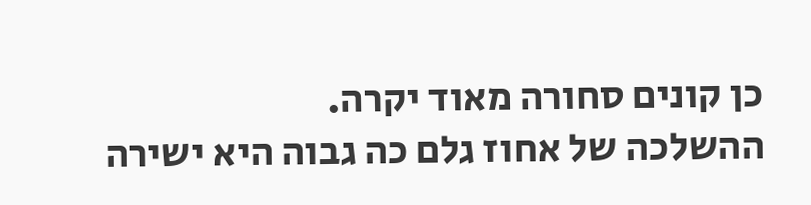כן קונים סחורה מאוד יקרה.
ההשלכה של אחוז גלם כה גבוה היא ישירה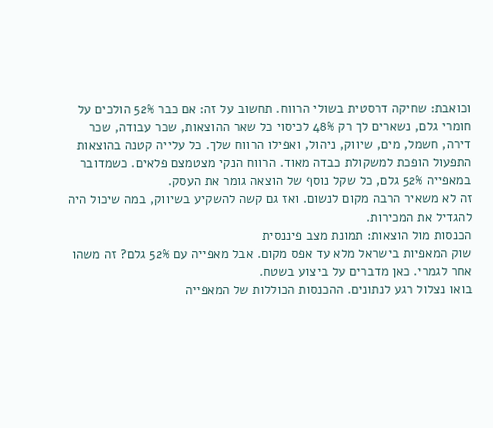וכואבת: שחיקה דרסטית בשולי הרווח. תחשוב על זה: אם כבר 52% הולכים על חומרי גלם, נשארים לך רק 48% לכיסוי כל שאר ההוצאות, שכר עבודה, שכר דירה, חשמל, מים, שיווק, ניהול, ואפילו הרווח שלך. כל עלייה קטנה בהוצאות התפעול הופכת למשקולת כבדה מאוד. הרווח הנקי מצטמצם פלאים. כשמדובר במאפייה 52% גלם, כל שקל נוסף של הוצאה גומר את העסק.
זה לא משאיר הרבה מקום לנשום. ואז גם קשה להשקיע בשיווק, במה שיכול היה להגדיל את המכירות.
הכנסות מול הוצאות: תמונת מצב פיננסית
שוק המאפיות בישראל מלא עד אפס מקום. אבל מאפייה עם 52% גלם? זה משהו אחר לגמרי. כאן מדברים על ביצוע בשטח.
בואו נצלול רגע לנתונים. ההכנסות הכוללות של המאפייה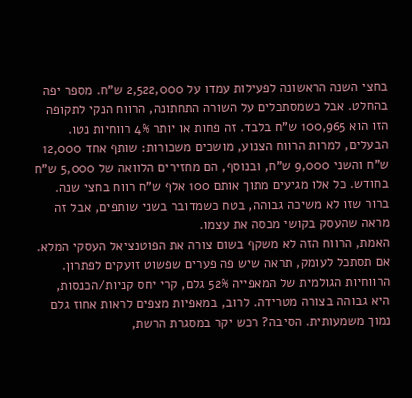בחצי השנה הראשונה לפעילות עמדו על 2,522,000 ש"ח. מספר יפה בהחלט. אבל כשמסתכלים על השורה התחתונה, הרווח הנקי לתקופה הזו הוא 100,965 ש"ח בלבד. זה פחות או יותר 4% רווחיות נטו.
הבעלים, למרות הרווח הצנוע, מושכים משכורות: שותף אחד 12,000 ש"ח והשני 9,000 ש"ח, ובנוסף, הם מחזירים הלוואה של 5,000 ש"ח בחודש. כל אלו מגיעים מתוך אותם 100 אלף ש"ח רווח בחצי שנה. ברור שזו לא משיכה גבוהה, בטח כשמדובר בשני שותפים, אבל זה מראה שהעסק בקושי מכסה את עצמו.
האמת, הרווח הזה לא משקף בשום צורה את הפוטנציאל העסקי המלא. אם תסתכל לעומק, תראה שיש פה פערים שפשוט זועקים לפתרון. הרווחיות הגולמית של המאפייה 52% גלם, קרי יחס קניות/הכנסות, היא גבוהה בצורה מטרידה. לרוב, במאפיות מצפים לראות אחוז גלם נמוך משמעותית. הסיבה? רכש יקר במסגרת הרשת,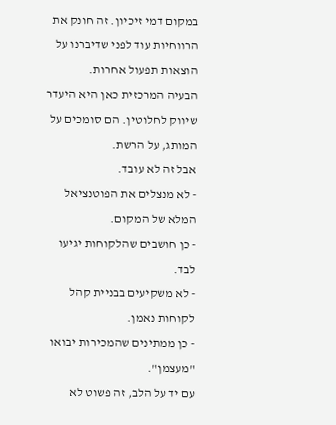במקום דמי זיכיון. זה חונק את הרווחיות עוד לפני שדיברנו על הוצאות תפעול אחרות.
הבעיה המרכזית כאן היא היעדר שיווק לחלוטין. הם סומכים על המותג, על הרשת.
אבל זה לא עובד.
- לא מנצלים את הפוטנציאל המלא של המקום.
- כן חושבים שהלקוחות יגיעו לבד.
- לא משקיעים בבניית קהל לקוחות נאמן.
- כן ממתינים שהמכירות יבואו "מעצמן".
עם יד על הלב, זה פשוט לא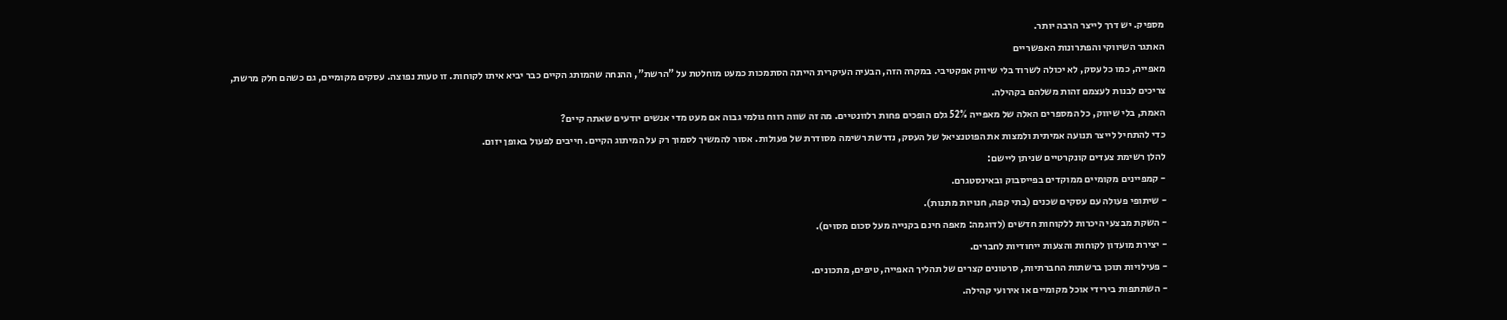מספיק. יש דרך לייצר הרבה יותר.
האתגר השיווקי והפתרונות האפשריים
מאפייה, כמו כל עסק, לא יכולה לשרוד בלי שיווק אפקטיבי. במקרה הזה, הבעיה העיקרית הייתה הסתמכות כמעט מוחלטת על "הרשת", ההנחה שהמותג הקיים כבר יביא איתו לקוחות. זו טעות נפוצה. עסקים מקומיים, גם כשהם חלק מרשת, צריכים לבנות לעצמם זהות משלהם בקהילה.
האמת, בלי שיווק, כל המספרים האלה של מאפייה 52% גלם הופכים פחות רלוונטיים. מה זה שווה רווח גולמי גבוה אם מעט מדי אנשים יודעים שאתה קיים?
כדי להתחיל לייצר תנועה אמיתית ולמצות את הפוטנציאל של העסק, נדרשת רשימה מסודרת של פעולות. אסור להמשיך לסמוך רק על המיתוג הקיים. חייבים לפעול באופן יזום.
להלן רשימת צעדים קונקרטיים שניתן ליישם:
- קמפיינים מקומיים ממוקדים בפייסבוק ובאינסטגרם.
- שיתופי פעולה עם עסקים שכנים (בתי קפה, חנויות מתנות).
- השקת מבצעי היכרות ללקוחות חדשים (לדוגמה: מאפה חינם בקנייה מעל סכום מסוים).
- יצירת מועדון לקוחות והצעות ייחודיות לחברים.
- פעילויות תוכן ברשתות החברתיות, סרטונים קצרים של תהליך האפייה, טיפים, מתכונים.
- השתתפות בירידי אוכל מקומיים או אירועי קהילה.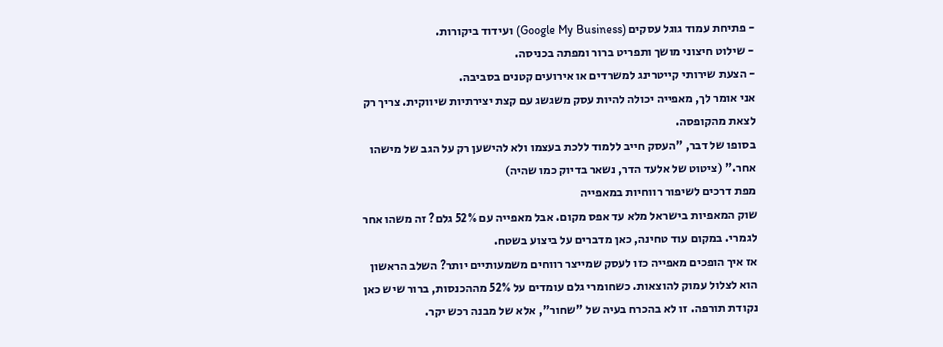- פתיחת עמוד גוגל עסקים (Google My Business) ועידוד ביקורות.
- שילוט חיצוני מושך ותפריט ברור ומפתה בכניסה.
- הצעת שירותי קייטרינג למשרדים או אירועים קטנים בסביבה.
אני אומר לך, מאפייה יכולה להיות עסק משגשג עם קצת יצירתיות שיווקית. צריך רק לצאת מהקופסה.
בסופו של דבר, "העסק חייב ללמוד ללכת בעצמו ולא להישען רק על הגב של מישהו אחר." (ציטוט של אלעד הדר, נשאר בדיוק כמו שהיה)
מפת דרכים לשיפור רווחיות במאפייה
שוק המאפיות בישראל מלא עד אפס מקום. אבל מאפייה עם 52% גלם? זה משהו אחר לגמרי. במקום עוד טחינה, כאן מדברים על ביצוע בשטח.
אז איך הופכים מאפייה כזו לעסק שמייצר רווחים משמעותיים יותר? השלב הראשון הוא לצלול עמוק להוצאות. כשחומרי גלם עומדים על 52% מההכנסות, ברור שיש כאן נקודת תורפה. זו לא בהכרח בעיה של "שחור", אלא של מבנה רכש יקר.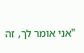"אני אומר לך, זה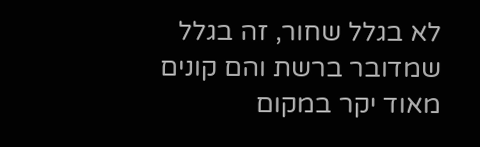לא בגלל שחור, זה בגלל שמדובר ברשת והם קונים מאוד יקר במקום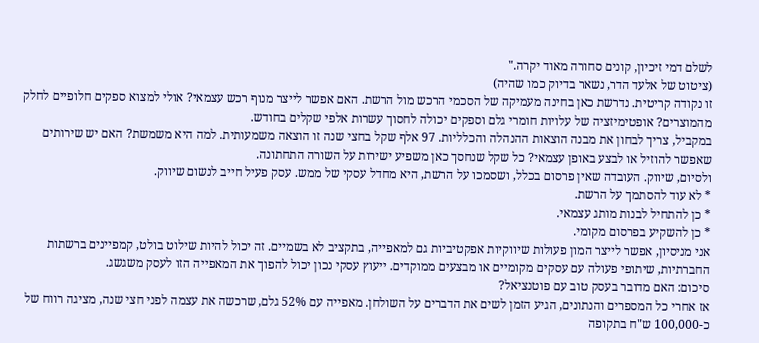לשלם דמי זיכיון, קונים סחורה מאוד יקרה."
(ציטוט של אלעד הדר, נשאר בדיוק כמו שהיה)
זו נקודה קריטית. נדרשת כאן בחינה מעמיקה של הסכמי הרכש מול הרשת. האם אפשר לייצר מנוף רכש עצמאי? אולי למצוא ספקים חלופיים לחלק מהמוצרים? אופטימיזציה של עלויות חומרי גלם וספקים יכולה לחסוך עשרות אלפי שקלים בחודש.
במקביל, צריך לבחון את מבנה הוצאות ההנהלה והכלליות. 97 אלף שקל בחצי שנה זו הוצאה משמעותית. למה היא משמשת? האם יש שירותים שאפשר להוזיל או לבצע באופן עצמאי? כל שקל שנחסך כאן משפיע ישירות על השורה התחתונה.
ולסיום, שיווק. העובדה שאין פרסום בכלל, ושסמכו על הרשת, היא מחדל עסקי של ממש. עסק פעיל חייב לנשום שיווק.
* לא עוד להסתמך על הרשת.
* כן להתחיל לבנות מותג עצמאי.
* כן להשקיע בפרסום מקומי.
אני מניסיון, אפשר לייצר המון פעולות שיווקיות אפקטיביות גם למאפייה, בתקציב לא בשמיים. זה יכול להיות שילוט בולט, קמפיינים ברשתות החברתיות, שיתופי פעולה עם עסקים מקומיים או מבצעים ממוקדים. ייעוץ עסקי נכון יכול להפוך את המאפייה הזו לעסק משגשג.
סיכום: האם מדובר בעסק טוב עם פוטנציאל?
אז אחרי כל המספרים והנתונים, הגיע הזמן לשים את הדברים על השולחן. מאפייה עם 52% גלם, שרכשה את עצמה לפני חצי שנה, מציגה רווח של כ-100,000 ש"ח בתקופה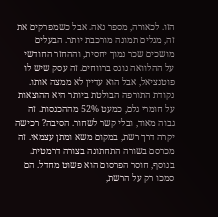הזו. לכאורה, מספר נאה. אבל כשמפרקים את זה, מגלים תמונה מורכבת יותר. הבעלים מושכים שכר נמוך יחסית, וההחזר החודשי על ההלוואה נוגס ברווחים. זה עסק שיש לו פוטנציאל, אבל הוא עדיין לא ממצה אותו.
נקודת התורפה הבולטת ביותר היא ההוצאות על חומרי גלם, כמעט 52% מההכנסות. זה גבוה מאוד, ובלי קשר לשחור. הסיבה? רכישה יקרה דרך רשת, במקום משא ומתן עצמאי. זה מכרסם בשורה התחתונה בצורה דרמטית. בנוסף, חוסר הפרסום הוא פשוט מחדל. הם סמכו רק על הרשת,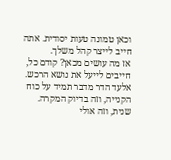וכאן טמונה טעות יסודית. אתה חייב לייצר קהל משלך.
אז מה עושים מכאן? קודם כל, חייבים לייעל את נושא הרכש. אלעד הדר מדבר תמיד על כוח הקנייה, וזה בדיוק המקרה. שנית, וזה אולי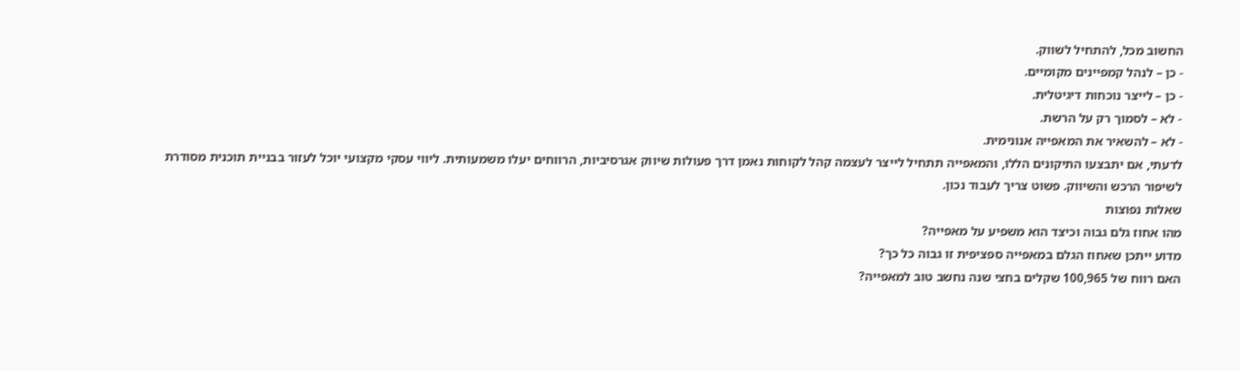החשוב מכל, להתחיל לשווק.
- כן – לנהל קמפיינים מקומיים.
- כן – לייצר נוכחות דיגיטלית.
- לא – לסמוך רק על הרשת.
- לא – להשאיר את המאפייה אנונימית.
לדעתי, אם יתבצעו התיקונים הללו, והמאפייה תתחיל לייצר לעצמה קהל לקוחות נאמן דרך פעולות שיווק אגרסיביות, הרווחים יעלו משמעותית. ליווי עסקי מקצועי יוכל לעזור בבניית תוכנית מסודרת לשיפור הרכש והשיווק. פשוט צריך לעבוד נכון.
שאלות נפוצות
מהו אחוז גלם גבוה וכיצד הוא משפיע על מאפייה?
מדוע ייתכן שאחוז הגלם במאפייה ספציפית זו גבוה כל כך?
האם רווח של 100,965 שקלים בחצי שנה נחשב טוב למאפייה?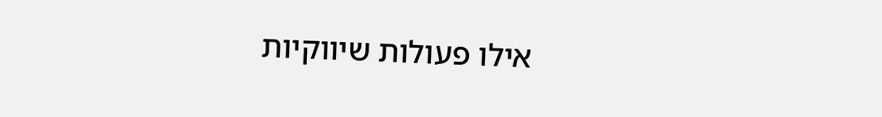אילו פעולות שיווקיות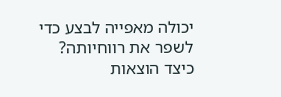יכולה מאפייה לבצע כדי לשפר את רווחיותה?
כיצד הוצאות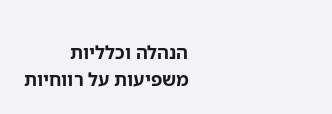הנהלה וכלליות משפיעות על רווחיות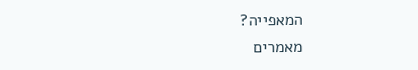המאפייה?
מאמרים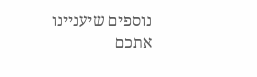נוספים שיעניינו אתכם